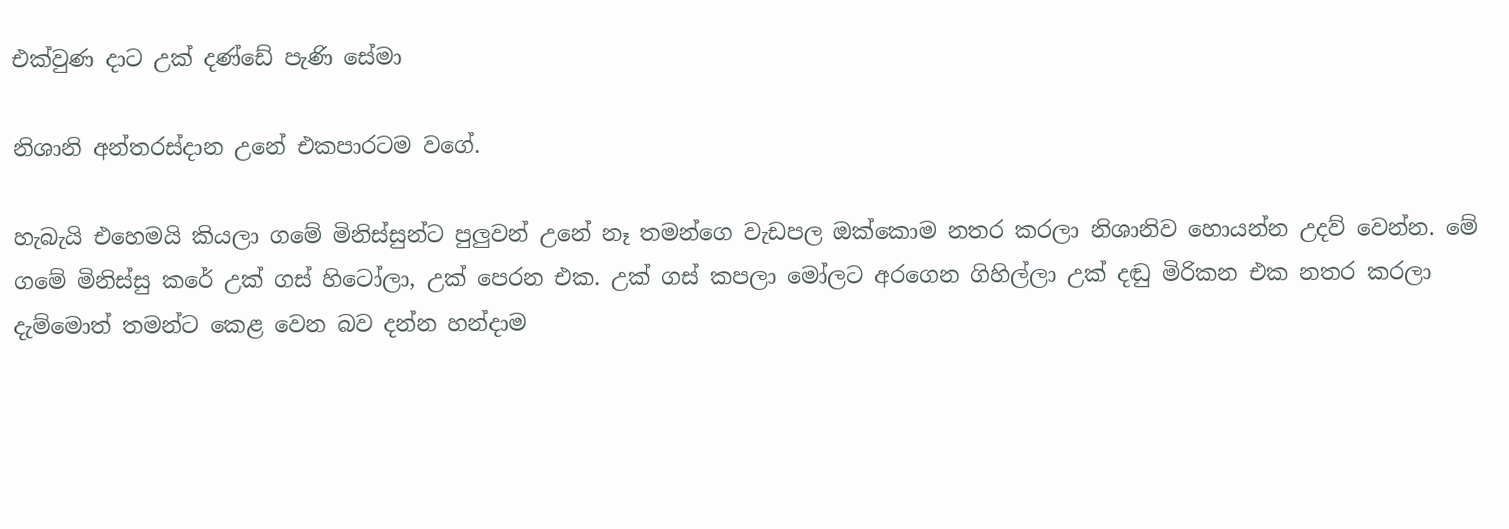එක්වුණ දාට උක් දණ්ඩේ පැණි සේමා

නිශානි අන්තරස්දාන උනේ එකපාරටම වගේ.

හැබැයි එහෙමයි කියලා ගමේ මිනිස්සුන්ට පුලුවන් උනේ නෑ තමන්ගෙ වැඩපල ඔක්කොම නතර කරලා නිශානිව හොයන්න උදව් වෙන්න. මේ ගමේ මිනිස්සු කරේ උක් ගස් හිටෝලා, උක් පෙරන එක. උක් ගස් කපලා මෝලට අරගෙන ගිහිල්ලා උක් දඬු මිරිකන එක නතර කරලා දැම්මොත් තමන්ට කෙළ වෙන බව දන්න හන්දාම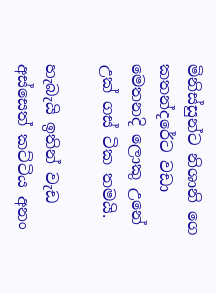මිනිස්සුන්ට නිශානි ගෙ කතන්දරේට වඩා මෙතනදි ලොකු උනේ උක් ගස් ටික තමයි.

හැබැයි ඉතින් වැඩ අස්සෙත් කට්ටිය අනං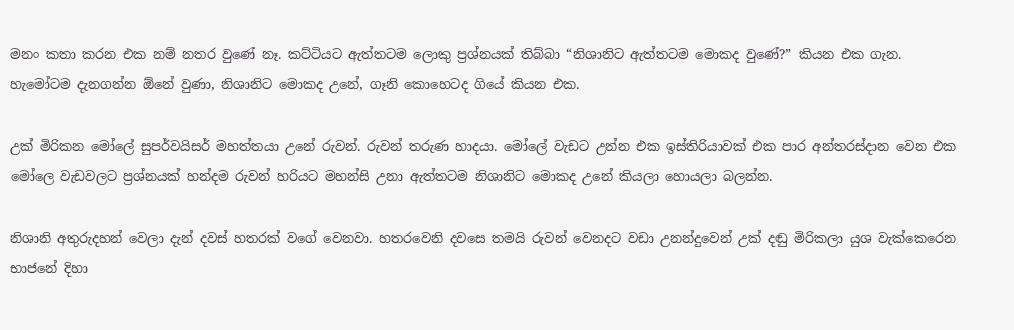මනං කතා කරන එක නම් නතර වුණේ නෑ. කට්ටියට ඇත්තටම ලොකු ප්‍රශ්නයක් තිබ්බා “නිශානිට ඇත්තටම මොකද වුණේ?” කියන එක ගැන. හැමෝටම දැනගන්න ඕනේ වුණා, නිශානිට මොකද උනේ, ගෑනි කොහෙටද ගියේ කියන එක.

උක් මිරිකන මෝලේ සුපර්වයිසර් මහත්තයා උනේ රුවන්. රුවන් තරුණ හාදයා. මෝලේ වැඩට උන්න එක ඉස්තිරියාවක් එක පාර අන්තරස්දාන වෙන එක මෝලෙ වැඩවලට ප්‍රශ්නයක් හන්දම රුවන් හරියට මහන්සි උනා ඇත්තටම නිශානිට මොකද උනේ කියලා හොයලා බලන්න.

නිශානි අතුරුදහන් වෙලා දැන් දවස් හතරක් වගේ වෙනවා. හතරවෙනි දවසෙ තමයි රුවන් වෙනදට වඩා උනන්දුවෙන් උක් දඬු මිරිකලා යුශ වැක්කෙරෙන භාජනේ දිහා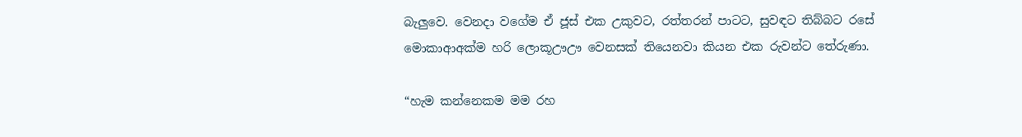බැලුවෙ. වෙනදා වගේම ඒ ජූස් එක උකුවට, රත්තරන් පාටට, සුවඳට තිබ්බට රසේ මොකාආඅක්ම හරි ලොකූඌඌ වෙනසක් තියෙනවා කියන එක රුවන්ට තේරුණා.

“හැම කන්නෙකම මම රහ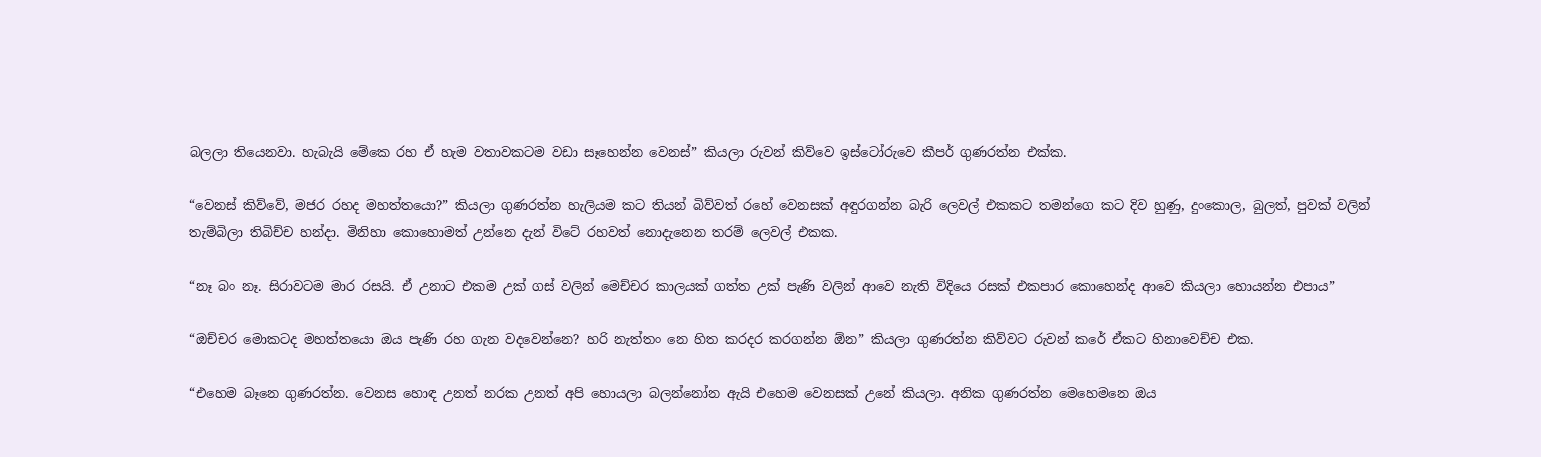බලලා තියෙනවා. හැබැයි මේකෙ රහ ඒ හැම වතාවකටම වඩා සෑහෙන්න වෙනස්” කියලා රුවන් කිව්වෙ ඉස්ටෝරුවෙ කීපර් ගුණරත්න එක්ක.

“වෙනස් කිව්වේ, මජර රහද මහත්තයො?” කියලා ගුණරත්න හැලියම කට තියන් බිව්වත් රහේ වෙනසක් අඳුරගන්න බැරි ලෙවල් එකකට තමන්ගෙ කට දිව හුණු, දුංකොල, බුලත්, පුවක් වලින් තැම්බිලා තිබිච්ච හන්දා. මිනිහා කොහොමත් උන්නෙ දැන් විටේ රහවත් නොදැනෙන තරම් ලෙවල් එකක.

“නෑ බං නෑ. සිරාවටම මාර රසයි. ඒ උනාට එකම උක් ගස් වලින් මෙච්චර කාලයක් ගත්ත උක් පැණි වලින් ආවෙ නැති විදියෙ රසක් එකපාර කොහෙන්ද ආවෙ කියලා හොයන්න එපාය”

“ඔච්චර මොකටද මහත්තයො ඔය පැණි රහ ගැන වදවෙන්නෙ? හරි නැත්තං නෙ හිත කරදර කරගන්න ඕන” කියලා ගුණරත්න කිව්වට රුවන් කරේ ඒකට හිනාවෙච්ච එක.

“එහෙම බෑනෙ ගුණරත්න. වෙනස හොඳ උනත් නරක උනත් අපි හොයලා බලන්නෝන ඇයි එහෙම වෙනසක් උනේ කියලා. අනික ගුණරත්න මෙහෙමනෙ ඔය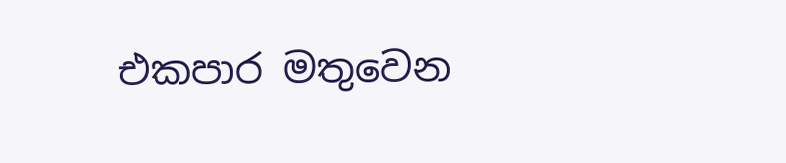එකපාර මතුවෙන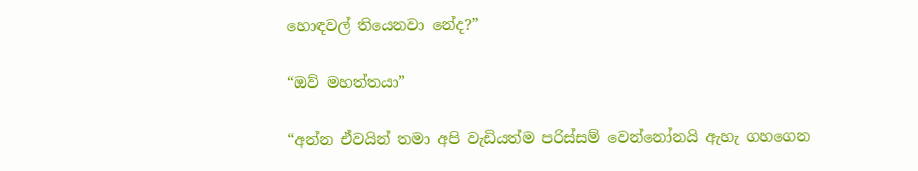හොඳවල් තියෙනවා නේද?”

“ඔව් මහත්තයා”

“අන්න ඒවයින් තමා අපි වැඩියත්ම පරිස්සම් වෙන්නෝනයි ඇහැ ගහගෙන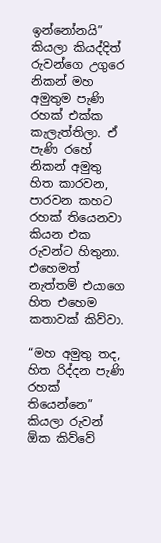ඉන්නෝනයි” කියලා කියද්දිත් රුවන්ගෙ උගුරෙ නිකන් මහ අමුතුම පැණි රහක් එක්ක කැලැත්තිලා. ඒ පැණි රහේ නිකන් අමුතු හිත කාරවන, පාරවන කහට රහක් තියෙනවා කියන එක රුවන්ට හිතුනා. එහෙමත් නැත්තම් එයාගෙ හිත එහෙම කතාවක් කිව්වා.

“මහ අමුතු තද, හිත රිද්දන පැණි රහක් තියෙන්නෙ” කියලා රුවන් ඕක කිව්වේ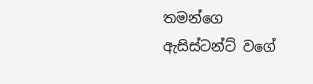තමන්ගෙ ඇසිස්ටන්ට් වගේ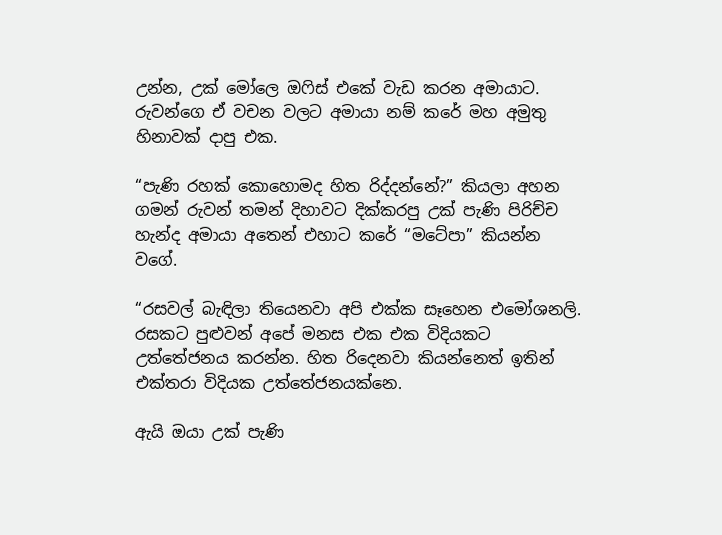උන්න, උක් මෝලෙ ඔෆිස් එකේ වැඩ කරන අමායාට. රුවන්ගෙ ඒ වචන වලට අමායා නම් කරේ මහ අමුතු හිනාවක් දාපු එක.

“පැණි රහක් කොහොමද හිත රිද්දන්නේ?” කියලා අහන ගමන් රුවන් තමන් දිහාවට දික්කරපු උක් පැණි පිරිච්ච හැන්ද අමායා අතෙන් එහාට කරේ “මටේපා” කියන්න වගේ.

“රසවල් බැඳිලා තියෙනවා අපි එක්ක සෑහෙන එමෝශනලි. රසකට පුළුවන් අපේ මනස එක එක විදියකට උත්තේජනය කරන්න. හිත රිදෙනවා කියන්නෙත් ඉතින් එක්තරා විදියක උත්තේජනයක්නෙ.

ඇයි ඔයා උක් පැණි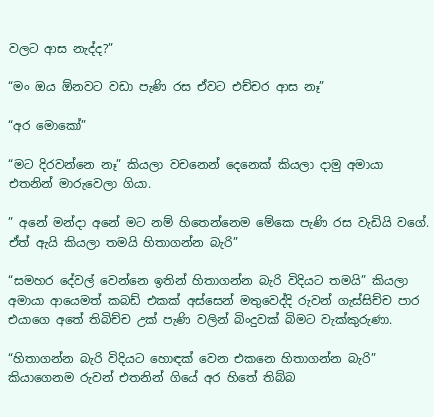වලට ආස නැද්ද?”

“මං ඔය ඕනවට වඩා පැණි රස ඒවට එච්චර ආස නෑ”

“අර මොකෝ”

“මට දිරවන්නෙ නෑ” කියලා වචනෙන් දෙනෙක් කියලා දාමු අමායා එතනින් මාරුවෙලා ගියා.

” අනේ මන්දා අනේ මට නම් හිතෙන්නෙම මේකෙ පැණි රස වැඩියි වගේ. ඒත් ඇයි කියලා තමයි හිතාගන්න බැරි”

“සමහර දේවල් වෙන්නෙ ඉතින් හිතාගන්න බැරි විදියට තමයි” කියලා අමායා ආයෙමත් කබඩ් එකක් අස්සෙන් මතුවෙද්දි රුවන් ගැස්සිච්ච පාර එයාගෙ අතේ තිබිච්ච උක් පැණි වලින් බිංදුවක් බිමට වැක්කුරුණා.

“හිතාගන්න බැරි විදියට හොඳක් වෙන එකනෙ හිතාගන්න බැරි” කියාගෙනම රුවන් එතනින් ගියේ අර හිතේ තිබ්බ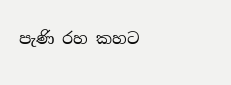පැණි රහ කහට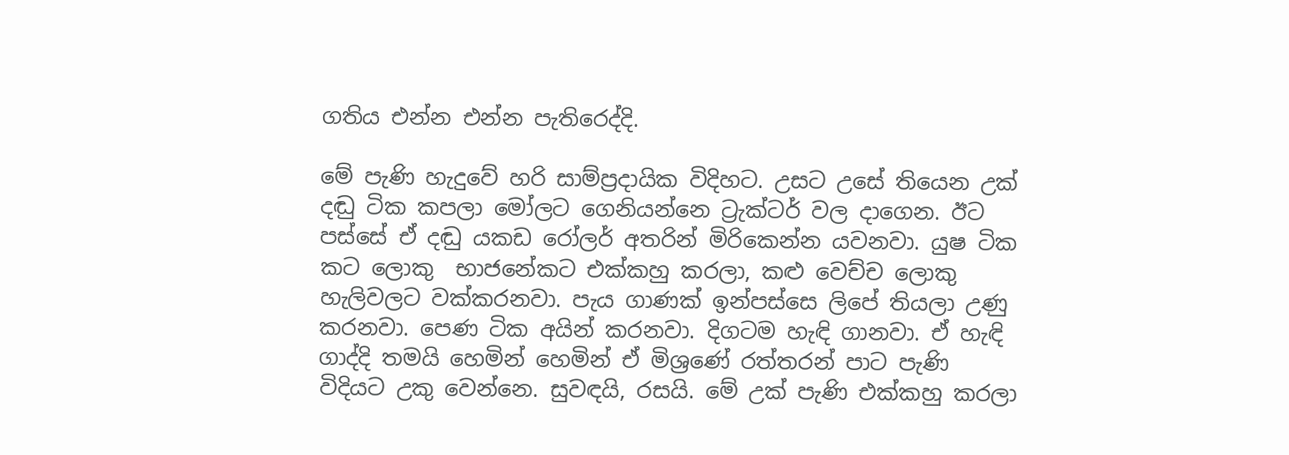ගතිය එන්න එන්න පැතිරෙද්දි.

මේ පැණි හැදුවේ හරි සාම්ප්‍රදායික විදිහට. උසට උසේ තියෙන උක් දඬු ටික කපලා මෝලට ගෙනියන්නෙ ට්‍රැක්ටර් වල දාගෙන. ඊට පස්සේ ඒ දඬු යකඩ රෝලර් අතරින් මිරිකෙන්න යවනවා. යුෂ ටික කට ලොකු  භාජනේකට එක්කහු කරලා, කළු වෙච්ච ලොකු හැලිවලට වක්කරනවා. පැය ගාණක් ඉන්පස්සෙ ලිපේ තියලා උණු කරනවා. පෙණ ටික අයින් කරනවා. දිගටම හැඳි ගානවා. ඒ හැඳි ගාද්දි තමයි හෙමින් හෙමින් ඒ මිශ්‍රණේ රත්තරන් පාට පැණි විදියට උකු වෙන්නෙ. සුවඳයි, රසයි. මේ උක් පැණි එක්කහු කරලා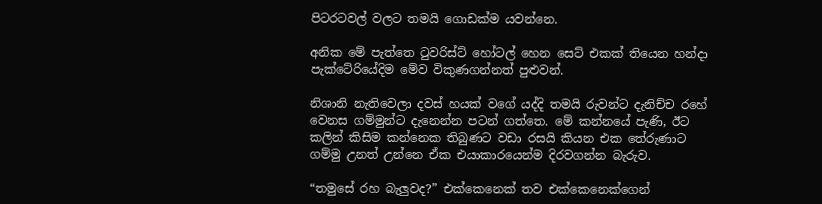පිටරටවල් වලට තමයි ගොඩක්ම යවන්නෙ.

අනික මේ පැත්තෙ ටුවරිස්ට් හෝටල් හෙන සෙට් එකක් තියෙන හන්දා පැක්ටේරියේදිම මේව විකුණගන්නත් පුළුවන්.

නිශානි නැතිවෙලා දවස් හයක් වගේ යද්දි තමයි රුවන්ට දැනිච්ච රහේ වෙනස ගම්මුන්ට දැනෙන්න පටන් ගත්තෙ. මේ කන්නයේ පැණි, ඊට කලින් කිසිම කන්නෙක තිබුණට වඩා රසයි කියන එක තේරුණාට ගම්මු උනත් උන්නෙ ඒක එයාකාරයෙන්ම දිරවගන්න බැරුව.

“තමුසේ රහ බැලුවද?” එක්කෙනෙක් තව එක්කෙනෙක්ගෙන්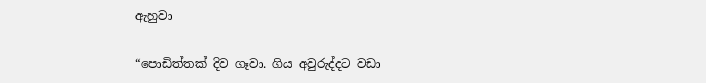ඇහුවා

“පොඩිත්තක් දිව ගෑවා. ගිය අවුරුද්දට වඩා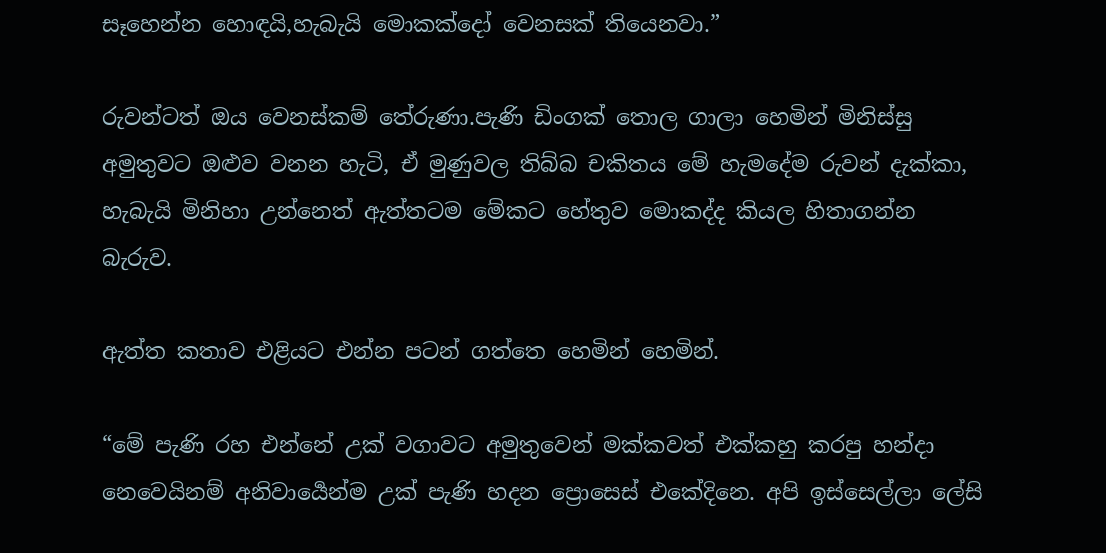සෑහෙන්න හොඳයි,හැබැයි මොකක්දෝ වෙනසක් තියෙනවා.”

රුවන්ටත් ඔය වෙනස්කම් තේරුණා.පැණි ඩිංගක් තොල ගාලා හෙමින් මිනිස්සු අමුතුවට ඔළුව වනන හැටි, ඒ මුණුවල තිබ්බ චකිතය මේ හැමදේම රුවන් දැක්කා, හැබැයි මිනිහා උන්නෙත් ඇත්තටම මේකට හේතුව මොකද්ද කියල හිතාගන්න බැරුව.

ඇත්ත කතාව එළියට එන්න පටන් ගත්තෙ හෙමින් හෙමින්.

“මේ පැණි රහ එන්නේ උක් වගාවට අමුතුවෙන් මක්කවත් එක්කහු කරපු හන්දා නෙවෙයිනම් අනිවාර්‍යෙන්ම උක් පැණි හදන ප්‍රොසෙස් එකේදිනෙ. අපි ඉස්සෙල්ලා ලේසි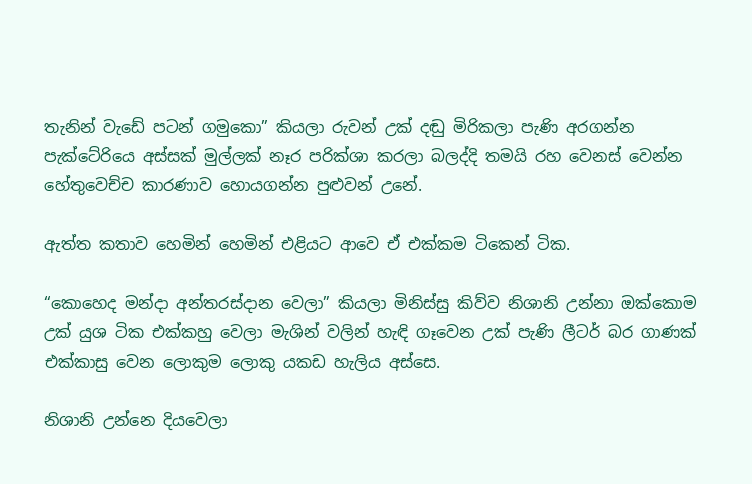තැනින් වැඩේ පටන් ගමුකො” කියලා රුවන් උක් දඬු මිරිකලා පැණි අරගන්න පැක්ටේරියෙ අස්සක් මුල්ලක් නෑර පරික්ශා කරලා බලද්දි තමයි රහ වෙනස් වෙන්න හේතුවෙච්ච කාරණාව හොයගන්න පුළුවන් උනේ.

ඇත්ත කතාව හෙමින් හෙමින් එළියට ආවෙ ඒ එක්කම ටිකෙන් ටික.

“කොහෙද මන්දා අන්තරස්දාන වෙලා” කියලා මිනිස්සු කිව්ව නිශානි උන්නා ඔක්කොම උක් යුශ ටික එක්කහු වෙලා මැශින් වලින් හැඳි ගෑවෙන උක් පැණි ලීටර් බර ගාණක් එක්කාසු වෙන ලොකුම ලොකු යකඩ හැලිය අස්සෙ.

නිශානි උන්නෙ දියවෙලා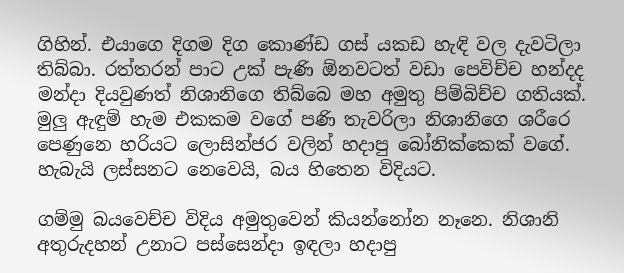ගිහින්. එයාගෙ දිගම දිග කොණ්ඩ ගස් යකඩ හැඳි වල දැවටිලා තිබ්බා. රත්තරන් පාට උක් පැණි ඕනවටත් වඩා පෙවිච්ච හන්දද මන්දා දියවුණත් නිශානිගෙ තිබ්බෙ මහ අමුතු පිම්බිච්ච ගතියක්. මුලු ඇඳුම් හැම එකකම වගේ පණි තැවරිලා නිශානිගෙ ශරීරෙ පෙණුනෙ හරියට ලොසින්ජර වලින් හදාපු බෝනික්කෙක් වගේ. හැබැයි ලස්සනට නෙවෙයි, බය හිතෙන විදියට.

ගම්මු බයවෙච්ච විදිය අමුතුවෙන් කියන්නෝන නෑනෙ. නිශානි අතුරුදහන් උනාට පස්සෙන්දා ඉඳලා හදාපු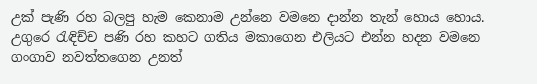උක් පැණි රහ බලපු හැම කෙනාම උන්නෙ වමනෙ දාන්න තැන් හොය හොය. උගුරෙ රැඳිච්ච පණි රහ කහට ගතිය මකාගෙන එලියට එන්න හදන වමනෙ ගංගාව නවත්තගෙන උනත්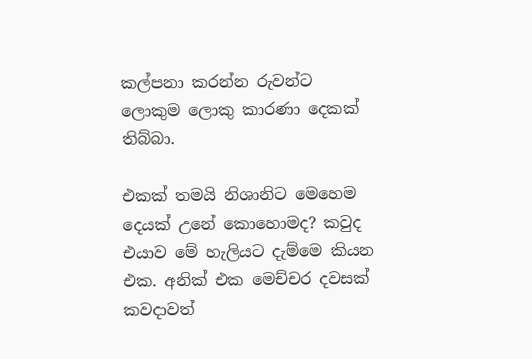කල්පනා කරන්න රුවන්ට ලොකුම ලොකු කාරණා දෙකක් තිබ්බා.

එකක් තමයි නිශානිට මෙහෙම දෙයක් උනේ කොහොමද? කවුද එයාව මේ හැලියට දැම්මෙ කියන එක. අනික් එක මෙච්චර දවසක් කවදාවත්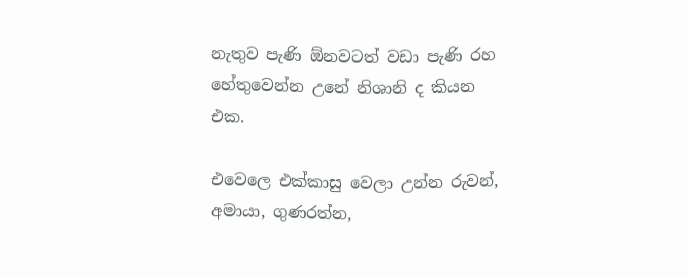නැතුව පැණි ඕනවටත් වඩා පැණි රහ හේතුවෙන්න උනේ නිශානි ද කියන එක.

එවෙලෙ එක්කාසු වෙලා උන්න රුවන්, අමායා, ගුණරත්න,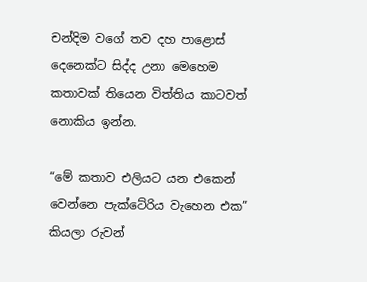චන්දිම වගේ තව දහ පාළොස් දෙනෙක්ට සිද්ද උනා මෙහෙම කතාවක් තියෙන විත්තිය කාටවත් නොකිය ඉන්න.

“මේ කතාව එලියට යන එකෙන් වෙන්නෙ පැක්ටේරිය වැහෙන එක” කියලා රුවන්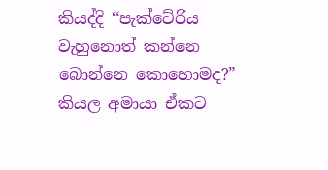කියද්දි “පැක්ටේරිය වැහුනොත් කන්නෙ බොන්නෙ කොහොමද?” කියල අමායා ඒකට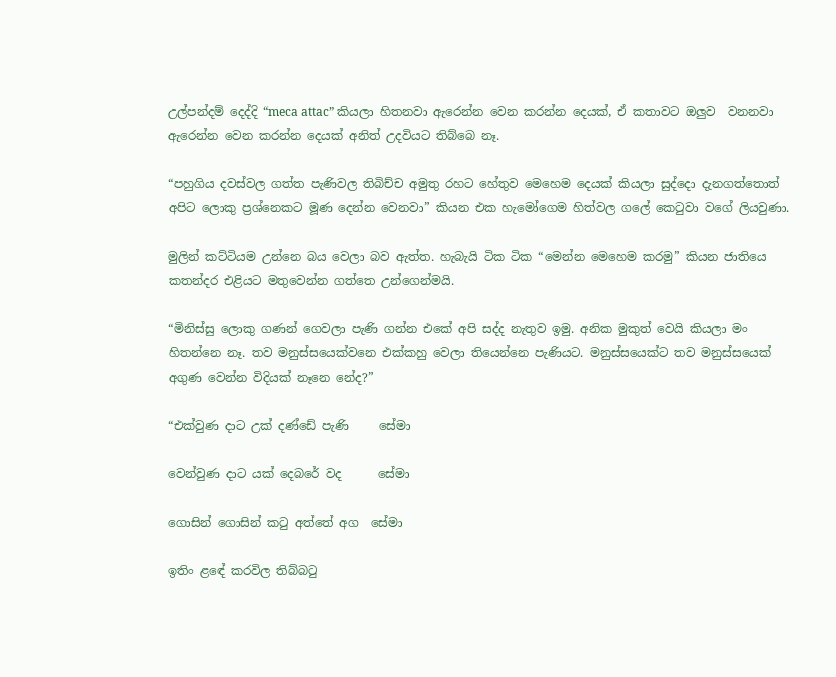උල්පන්දම් දෙද්දි “meca attac” කියලා හිතනවා ඇරෙන්න වෙන කරන්න දෙයක්, ඒ කතාවට ඔලුව  වනනවා ඇරෙන්න වෙන කරන්න දෙයක් අනිත් උදවියට තිබ්බෙ නෑ.

“පහුගිය දවස්වල ගත්ත පැණිවල තිබිච්ච අමුතු රහට හේතුව මෙහෙම දෙයක් කියලා සුද්දො දැනගත්තොත් අපිට ලොකු ප්‍රශ්නෙකට මූණ දෙන්න වෙනවා” කියන එක හැමෝගෙම හිත්වල ගලේ කෙටුවා වගේ ලියවුණා.

මුලින් කට්ටියම උන්නෙ බය වෙලා බව ඇත්ත. හැබැයි ටික ටික “මෙන්න මෙහෙම කරමු” කියන ජාතියෙ කතන්දර එළියට මතුවෙන්න ගත්තෙ උන්ගෙන්මයි.

“මිනිස්සු ලොකු ගණන් ගෙවලා පැණි ගන්න එකේ අපි සද්ද නැතුව ඉමු. අනික මුකුත් වෙයි කියලා මං හිතන්නෙ නෑ. තව මනුස්සයෙක්වනෙ එක්කහු වෙලා තියෙන්නෙ පැණියට. මනුස්සයෙක්ට තව මනුස්සයෙක් අගුණ වෙන්න විදියක් නෑනෙ නේද?”

“එක්වුණ දාට උක් දණ්ඩේ පැණි     සේමා

වෙන්වුණ දාට යක් දෙබරේ වද      සේමා

ගොසින් ගොසින් කටු අත්තේ අග  සේමා

ඉතිං ළඳේ කරවිල තිබ්බටු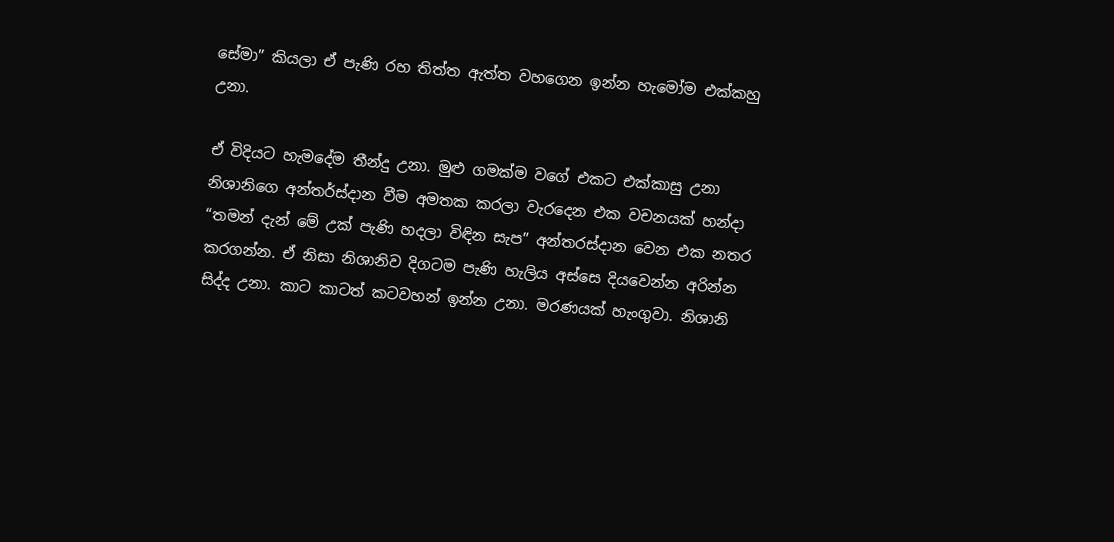සේමා” කියලා ඒ පැණි රහ තිත්ත ඇත්ත වහගෙන ඉන්න හැමෝම එක්කහු උනා.

ඒ විදියට හැමදේම තීන්දු උනා. මුළු ගමක්ම වගේ එකට එක්කාසු උනා නිශානිගෙ අන්තර්ස්දාන වීම අමතක කරලා වැරදෙන එක වචනයක් හන්දා “තමන් දැන් මේ උක් පැණි හදලා විඳින සැප” අන්තරස්දාන වෙන එක නතර කරගන්න. ඒ නිසා නිශානිව දිගටම පැණි හැලිය අස්සෙ දියවෙන්න අරින්න සිද්ද උනා. කාට කාටත් කටවහන් ඉන්න උනා. මරණයක් හැංගුවා. නිශානි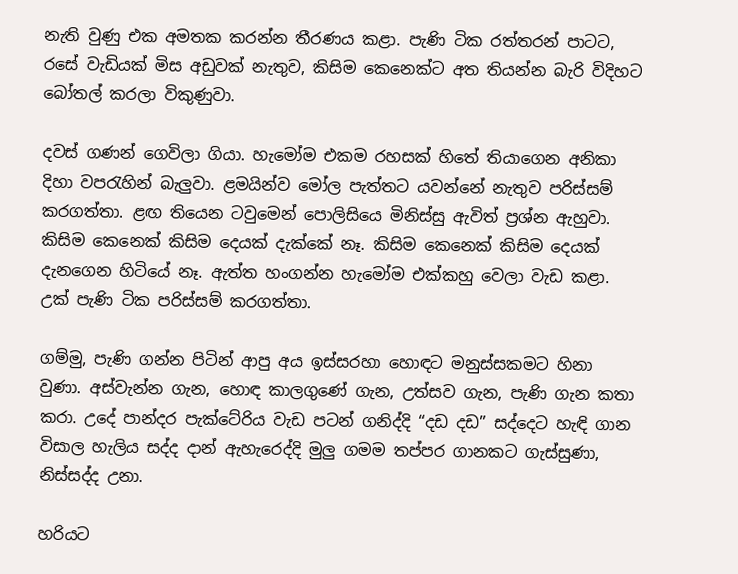නැති වුණු එක අමතක කරන්න තීරණය කළා. පැණි ටික රත්තරන් පාටට, රසේ වැඩියක් මිස අඩුවක් නැතුව, කිසිම කෙනෙක්ට අත තියන්න බැරි විදිහට බෝතල් කරලා විකුණුවා.

දවස් ගණන් ගෙවිලා ගියා. හැමෝම එකම රහසක් හිතේ තියාගෙන අනිකා දිහා වපරැහින් බැලුවා. ළමයින්ව මෝල පැත්තට යවන්නේ නැතුව පරිස්සම් කරගත්තා. ළඟ තියෙන ටවුමෙන් පොලිසියෙ මිනිස්සු ඇවිත් ප්‍රශ්න ඇහුවා. කිසිම කෙනෙක් කිසිම දෙයක් දැක්කේ නෑ. කිසිම කෙනෙක් කිසිම දෙයක් දැනගෙන හිටියේ නෑ. ඇත්ත හංගන්න හැමෝම එක්කහු වෙලා වැඩ කළා. උක් පැණි ටික පරිස්සම් කරගත්තා.

ගම්මු, පැණි ගන්න පිටින් ආපු අය ඉස්සරහා හොඳට මනුස්සකමට හිනා වුණා. අස්වැන්න ගැන, හොඳ කාලගුණේ ගැන, උත්සව ගැන, පැණි ගැන කතා කරා. උදේ පාන්දර පැක්ටේරිය වැඩ පටන් ගනිද්දි “දඩ දඩ” සද්දෙට හැඳි ගාන විසාල හැලිය සද්ද දාන් ඇහැරෙද්දි මුලු ගමම තප්පර ගානකට ගැස්සුණා, නිස්සද්ද උනා.

හරියට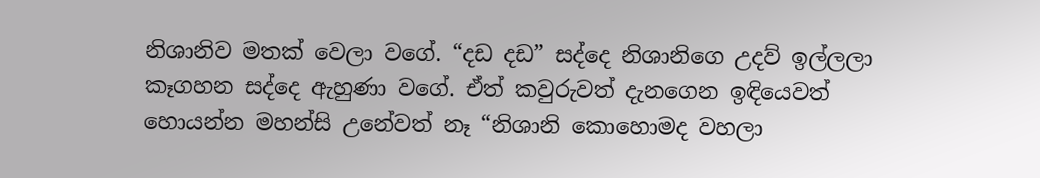නිශානිව මතක් වෙලා වගේ. “දඩ දඩ” සද්දෙ නිශානිගෙ උදව් ඉල්ලලා කෑගහන සද්දෙ ඇහුණා වගේ. ඒත් කවුරුවත් දැනගෙන ඉඳියෙවත් හොයන්න මහන්සි උනේවත් නෑ “නිශානි කොහොමද වහලා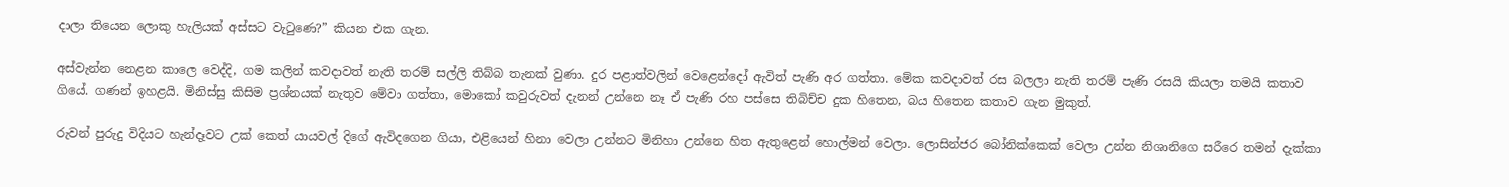දාලා තියෙන ලොකු හැලියක් අස්සට වැටුණෙ?” කියන එක ගැන.

අස්වැන්න නෙළන කාලෙ වෙද්දි, ගම කලින් කවදාවත් නැති තරම් සල්ලි තිබ්බ තැනක් වුණා. දුර පළාත්වලින් වෙළෙන්දෝ ඇවිත් පැණි අර ගත්තා. මේක කවදාවත් රස බලලා නැති තරම් පැණි රසයි කියලා තමයි කතාව ගියේ. ගණන් ඉහළයි. මිනිස්සු කිසිම ප්‍රශ්නයක් නැතුව මේවා ගත්තා, මොකෝ කවුරුවත් දැනන් උන්නෙ නෑ ඒ පැණි රහ පස්සෙ තිබිච්ච දුක හිතෙන, බය හිතෙන කතාව ගැන මුකුත්.

රුවන් පුරුදු විදියට හැන්දෑවට උක් කෙත් යායවල් දිගේ ඇවිදගෙන ගියා, එළියෙන් හිනා වෙලා උන්නට මිනිහා උන්නෙ හිත ඇතුළෙන් හොල්මන් වෙලා. ලොසින්ජර බෝනික්කෙක් වෙලා උන්න නිශානිගෙ සරීරෙ තමන් දැක්කා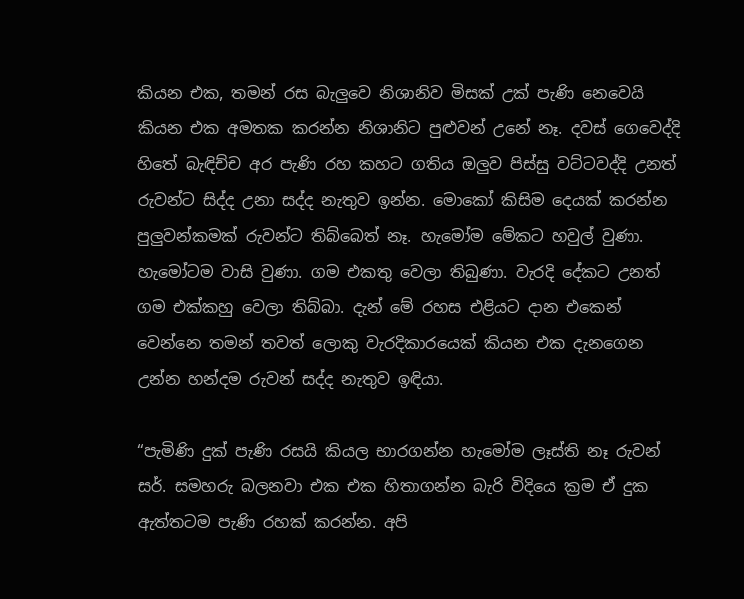කියන එක, තමන් රස බැලුවෙ නිශානිව මිසක් උක් පැණි නෙවෙයි කියන එක අමතක කරන්න නිශානිට පුළුවන් උනේ නෑ. දවස් ගෙවෙද්දි හිතේ බැඳිච්ච අර පැණි රහ කහට ගතිය ඔලුව පිස්සු වට්ටවද්දි උනත් රුවන්ට සිද්ද උනා සද්ද නැතුව ඉන්න. මොකෝ කිසිම දෙයක් කරන්න පුලුවන්කමක් රුවන්ට තිබ්බෙත් නෑ. හැමෝම මේකට හවුල් වුණා. හැමෝටම වාසි වුණා. ගම එකතු වෙලා තිබුණා. වැරදි දේකට උනත් ගම එක්කහු වෙලා තිබ්බා. දැන් මේ රහස එළියට දාන එකෙන් වෙන්නෙ තමන් තවත් ලොකු වැරදිකාරයෙක් කියන එක දැනගෙන උන්න හන්දම රුවන් සද්ද නැතුව ඉඳියා.

“පැමිණි දුක් පැණි රසයි කියල භාරගන්න හැමෝම ලෑස්ති නෑ රුවන් සර්. සමහරු බලනවා එක එක හිතාගන්න බැරි විදියෙ ක්‍රම ඒ දුක ඇත්තටම පැණි රහක් කරන්න. අපි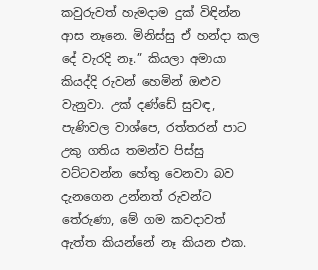කවුරුවත් හැමදාම දුක් විඳින්න ආස නෑනෙ. මිනිස්සු ඒ හන්දා කල දේ වැරදි නෑ.” කියලා අමායා කියද්දි රුවන් හෙමින් ඔළුව වැනුවා. උක් දණ්ඩේ සුවඳ, පැණිවල වාශ්පෙ, රත්තරන් පාට උකු ගතිය තමන්ව පිස්සු වට්ටවන්න හේතු වෙනවා බව දැනගෙන උන්නත් රුවන්ට තේරුණා, මේ ගම කවදාවත් ඇත්ත කියන්නේ නෑ කියන එක.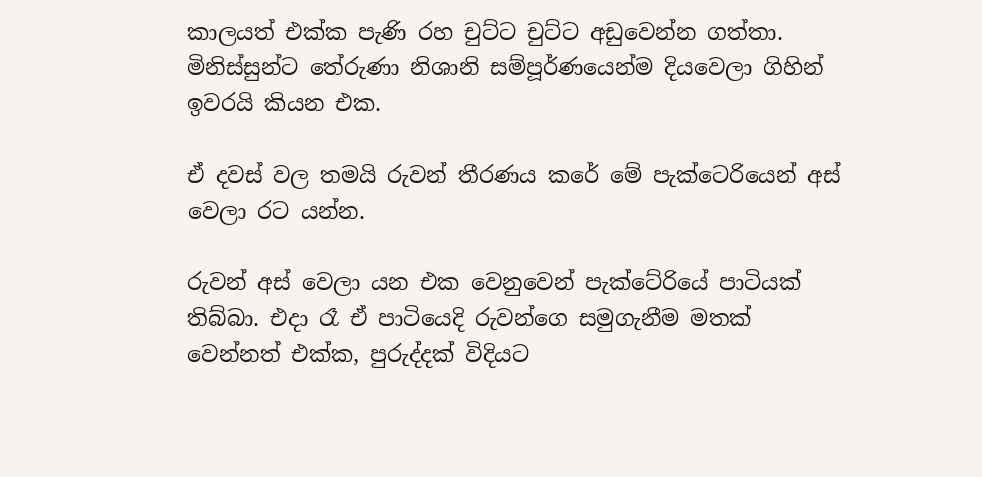කාලයත් එක්ක පැණි රහ චුට්ට චුට්ට අඩුවෙන්න ගත්තා. මිනිස්සුන්ට තේරුණා නිශානි සම්පූර්ණයෙන්ම දියවෙලා ගිහින් ඉවරයි කියන එක.

ඒ දවස් වල තමයි රුවන් තීරණය කරේ මේ පැක්ටෙරියෙන් අස් වෙලා රට යන්න.

රුවන් අස් වෙලා යන එක වෙනුවෙන් පැක්ටේරියේ පාටියක් තිබ්බා. එදා රෑ ඒ පාටියෙදි රුවන්ගෙ සමුගැනීම මතක් වෙන්නත් එක්ක, පුරුද්දක් විදියට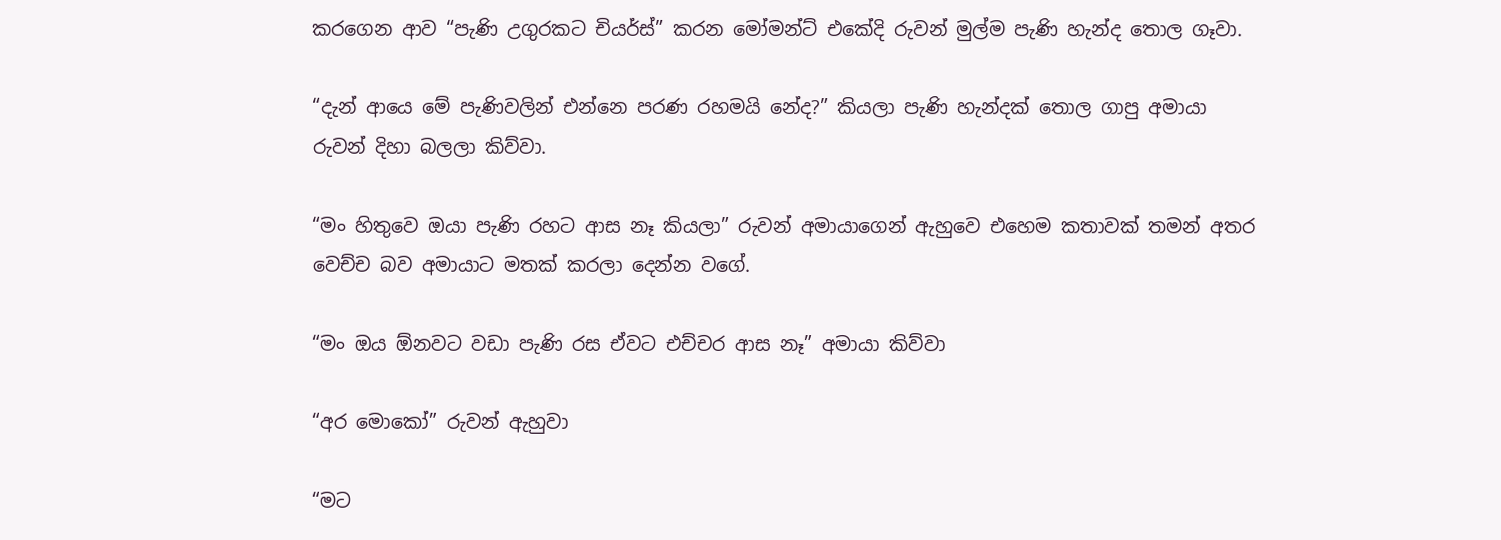කරගෙන ආව “පැණි උගුරකට චියර්ස්” කරන මෝමන්ට් එකේදි රුවන් මුල්ම පැණි හැන්ද තොල ගෑවා.

“දැන් ආයෙ මේ පැණිවලින් එන්නෙ පරණ රහමයි නේද?” කියලා පැණි හැන්දක් තොල ගාපු අමායා රුවන් දිහා බලලා කිව්වා.

“මං හිතුවෙ ඔයා පැණි රහට ආස නෑ කියලා” රුවන් අමායාගෙන් ඇහුවෙ එහෙම කතාවක් තමන් අතර වෙච්ච බව අමායාට මතක් කරලා දෙන්න වගේ.

“මං ඔය ඕනවට වඩා පැණි රස ඒවට එච්චර ආස නෑ” අමායා කිව්වා

“අර මොකෝ” රුවන් ඇහුවා

“මට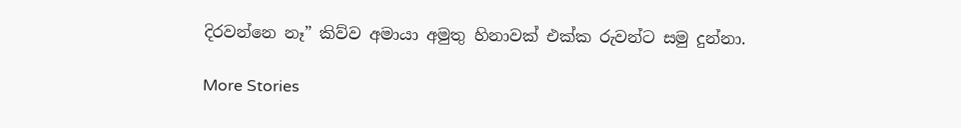දිරවන්නෙ නෑ” කිව්ව අමායා අමුතු හිනාවක් එක්ක රුවන්ට සමු දුන්නා.

More Stories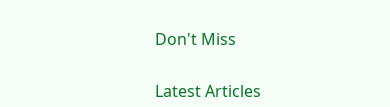Don't Miss


Latest Articles